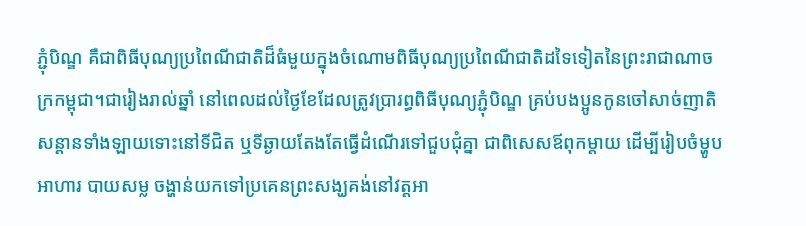ភ្ជុំបិណ្ឌ គឺជាពិធីបុណ្យប្រពៃណីជាតិដ៏ធំមួយក្នុងចំណោមពិធីបុណ្យប្រពៃណីជាតិដទៃទៀតនៃព្រះរាជាណាចក្រកម្ពុជា។ជារៀងរាល់ឆ្នាំ នៅពេលដល់ថ្ងៃខែដែលត្រូវប្រារព្ធពិធីបុណ្យភ្ជុំបិណ្ឌ គ្រប់បងប្អូនកូនចៅសាច់ញាតិសន្ដានទាំងឡាយទោះនៅទីជិត ឬទីឆ្ងាយតែងតែធ្វើដំណើរទៅជួបជុំគ្នា ជាពិសេសឪពុកម្ដាយ ដើម្បីរៀបចំម្ហូបអាហារ បាយសម្ល ចង្ហាន់យកទៅប្រគេនព្រះសង្ឃគង់នៅវត្តអា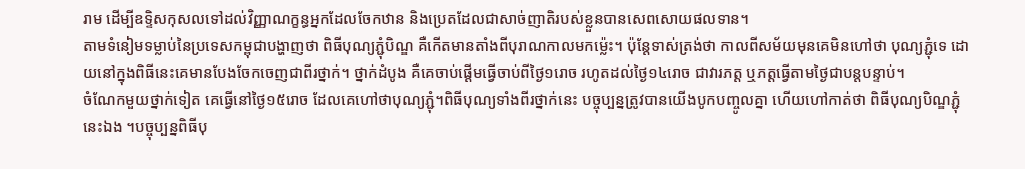រាម ដើម្បីឧទ្ទិសកុសលទៅដល់វិញ្ញាណក្ខន្ធអ្នកដែលចែកឋាន និងប្រេតដែលជាសាច់ញាតិរបស់ខ្លួនបានសេពសោយផលទាន។
តាមទំនៀមទម្លាប់នៃប្រទេសកម្ពុជាបង្ហាញថា ពិធីបុណ្យភ្ជុំបិណ្ឌ គឺកើតមានតាំងពីបុរាណកាលមកម្ល៉េះ។ ប៉ុន្តែទាស់ត្រង់ថា កាលពីសម័យមុនគេមិនហៅថា បុណ្យភ្ជុំទេ ដោយនៅក្នុងពិធីនេះគេមានបែងចែកចេញជាពីរថ្នាក់។ ថ្នាក់ដំបូង គឺគេចាប់ផ្ដើមធ្វើចាប់ពីថ្ងៃ១រោច រហូតដល់ថ្ងៃ១៤រោច ជាវារភត្ត ឬភត្តធ្វើតាមថ្ងៃជាបន្តបន្ទាប់។
ចំណែកមួយថ្នាក់ទៀត គេធ្វើនៅថ្ងៃ១៥រោច ដែលគេហៅថាបុណ្យភ្ជុំ។ពិធីបុណ្យទាំងពីរថ្នាក់នេះ បច្ចុប្បន្នត្រូវបានយើងបូកបញ្ចូលគ្នា ហើយហៅកាត់ថា ពិធីបុណ្យបិណ្ឌភ្ជុំនេះឯង ។បច្ចុប្បន្នពិធីបុ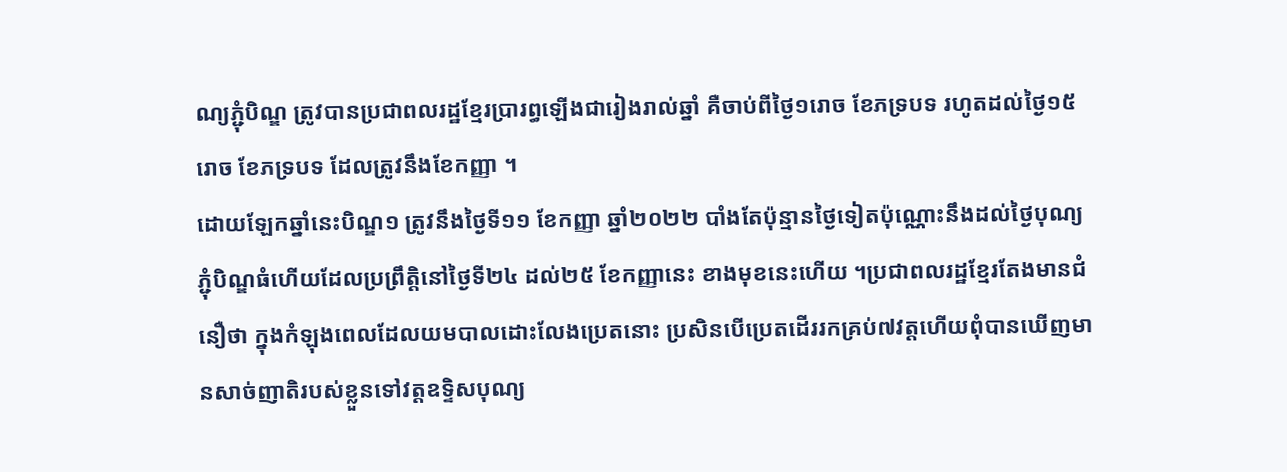ណ្យភ្ជុំបិណ្ឌ ត្រូវបានប្រជាពលរដ្ឋខ្មែរប្រារព្ធឡើងជារៀងរាល់ឆ្នាំ គឺចាប់ពីថ្ងៃ១រោច ខែភទ្របទ រហូតដល់ថ្ងៃ១៥រោច ខែភទ្របទ ដែលត្រូវនឹងខែកញ្ញា ។
ដោយឡែកឆ្នាំនេះបិណ្ឌ១ ត្រូវនឹងថ្ងៃទី១១ ខែកញ្ញា ឆ្នាំ២០២២ បាំងតែប៉ុន្មានថ្ងៃទៀតប៉ុណ្ណោះនឹងដល់ថ្ងៃបុណ្យភ្ជុំបិណ្ឌធំហើយដែលប្រព្រឹត្តិនៅថ្ងៃទី២៤ ដល់២៥ ខែកញ្ញានេះ ខាងមុខនេះហើយ ។ប្រជាពលរដ្ឋខ្មែរតែងមានជំនឿថា ក្នុងកំឡុងពេលដែលយមបាលដោះលែងប្រេតនោះ ប្រសិនបើប្រេតដើររកគ្រប់៧វត្តហើយពុំបានឃើញមានសាច់ញាតិរបស់ខ្លួនទៅវត្តឧទ្ទិសបុណ្យ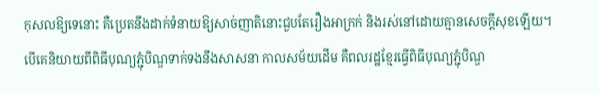កុសលឱ្យទេនោះ គឺប្រេតនឹងដាក់ទំនាយឱ្យសាច់ញាតិនោះជួបតែរឿងអាក្រក់ និងរស់នៅដោយគ្មានសេចក្ដីសុខឡើយ។
បើគេនិយាយពីពិធីបុណ្យភ្ជុំបិណ្ឌទាក់ទងនឹងសាសនា កាលសម័យដើម គឺពលរដ្ឋខ្មែរធ្វើពិធីបុណ្យភ្ជុំបិណ្ឌ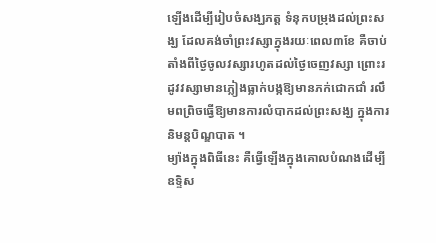ឡើងដើម្បីរៀបចំសង្ឃភត្ត ទំនុកបម្រុងដល់ព្រះសង្ឃ ដែលគង់ចាំព្រះវស្សាក្នុងរយៈពេល៣ខែ គឺចាប់តាំងពីថ្ងៃចូលវស្សារហូតដល់ថ្ងៃចេញវស្សា ព្រោះរដូវវស្សាមានភ្លៀងធ្លាក់បង្កឱ្យមានភក់ជោកជាំ រលឹមពព្រិចធ្វើឱ្យមានការលំបាកដល់ព្រះសង្ឃ ក្នុងការនិមន្តបិណ្ឌបាត ។
ម្យ៉ាងក្នុងពិធីនេះ គឺធ្វើឡើងក្នុងគោលបំណងដើម្បីឧទ្ទិស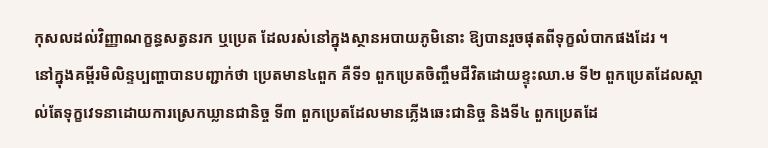កុសលដល់វិញ្ញាណក្ខន្ធសត្វនរក ឬប្រេត ដែលរស់នៅក្នុងស្ថានអបាយភូមិនោះ ឱ្យបានរួចផុតពីទុក្ខលំបាកផងដែរ ។
នៅក្នុងគម្ពីរមិលិន្ទប្បញ្ហាបានបញ្ជាក់ថា ប្រេតមាន៤ពួក គឺទី១ ពួកប្រេតចិញ្ចឹមជីវិតដោយខ្ទុះឈា.ម ទី២ ពួកប្រេតដែលស្គាល់តែទុក្ខវេទនាដោយការស្រេកឃ្លានជានិច្ច ទី៣ ពួកប្រេតដែលមានភ្លើងឆេះជានិច្ច និងទី៤ ពួកប្រេតដែ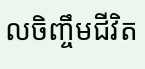លចិញ្ចឹមជីវិត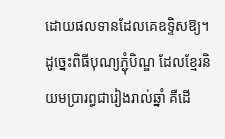ដោយផលទានដែលគេឧទ្ទិសឱ្យ។
ដូច្នេះពិធីបុណ្យភ្ជុំបិណ្ឌ ដែលខ្មែរនិយមប្រារព្ធជារៀងរាល់ឆ្នាំ គឺដើ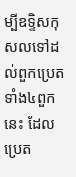ម្បីឧទ្ទិសកុសលទៅដល់ពួកប្រេតទាំង៤ពួកនេះ ដែលប្រេត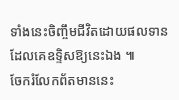ទាំងនេះចិញ្ចឹមជីវិតដោយផលទានដែលគេឧទ្ទិសឱ្យនេះឯង ៕
ចែករំលែកព័តមាននេះ